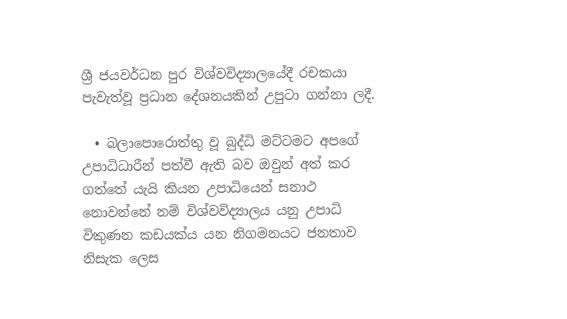ශ්‍රී ජයවර්ධන පුර විශ්වවිද්‍යාලයේදී රචකයා පැවැත්වූ ප්‍රධාන දේශනයකින් උපුටා ගන්නා ලදී.

  • බලාපොරොත්තු වූ බුද්ධි මට්ටමට අපගේ උපාධිධාරීන් පත්වී ඇති බව ඔවුන් අත් කර ගත්තේ යැයි කියන උපාධියෙන් සනාථ නොවන්නේ නම් විශ්වවිද්‍යාලය යනු උපාධි විකුණන කඩයක්ය යන නිගමනයට ජනතාව නිසැක ලෙස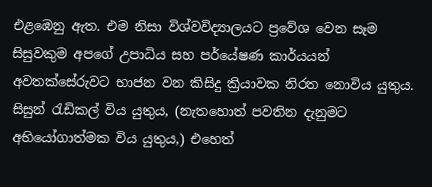එළඹෙනු ඇත. එම නිසා විශ්වවිද්‍යාලයට ප්‍රවේශ වෙන සෑම සිසුවකුම අපගේ උපාධිය සහ පර්‌යේෂණ කාර්යයන් අවතක්සේරුවට භාජන වන කිසිදු ක්‍රියාවක නිරත නොවිය යුතුය. සිසුන් රැඩිකල් විය යුතුය, (නැතහොත් පවතින දැනුමට අභියෝගාත්මක විය යුතුය,) එහෙත්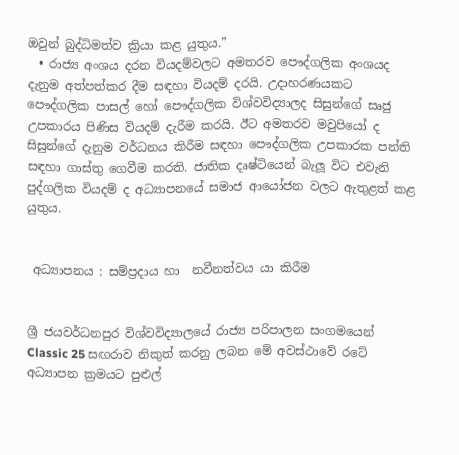ඔවුන් බුද්ධිමත්ව ක්‍රියා කළ යුතුය.”
  • රාජ්‍ය අංශය දරන වියදම්වලට අමතරව පෞද්ගලික අංශයද දැනුම අත්පත්කර දීම සඳහා වියදම් දරයි. උදාහරණයකට පෞද්ගලික පාසල් හෝ පෞද්ගලික විශ්වවිද්‍යාලද සිසුන්ගේ සෘජු උපකාරය පිණිස වියදම් දැරීම කරයි. ඊට අමතරව මවුපියෝ ද සිසුන්ගේ දැනුම වර්ධනය කිරීම සඳහා පෞද්ගලික උපකාරක පන්ති සඳහා ගාස්තු ගෙවීම කරති. ජාතික දෘෂ්ටියෙන් බැලූ විට එවැනි පුද්ගලික වියදම් ද අධ්‍යාපනයේ සමාජ ආයෝජන වලට ඇතුළත් කළ යුතුය.


 අධ්‍යාපනය : සම්ප්‍රදාය හා  නවීනත්වය යා කිරීම


ශ්‍රී ජයවර්ධනපුර විශ්වවිද්‍යාලයේ රාජ්‍ය පරිපාලන සංගමයෙන් Classic 25 සඟරාව නිකුත් කරනු ලබන මේ අවස්ථාවේ රටේ අධ්‍යාපන ක්‍රමයට පුළුල්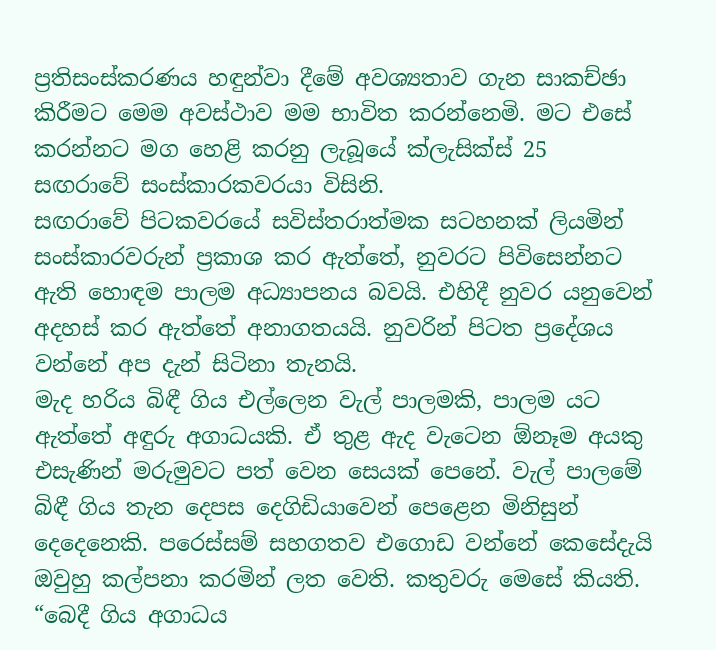ප්‍රතිසංස්කරණය හඳුන්වා දීමේ අවශ්‍යතාව ගැන සාකච්ඡා කිරීමට මෙම අවස්ථාව මම භාවිත කරන්නෙමි. මට එසේ කරන්නට මග හෙළි කරනු ලැබූයේ ක්ලැසික්ස් 25 සඟරාවේ සංස්කාරකවරයා විසිනි.
සඟරාවේ පිටකවරයේ සවිස්තරාත්මක සටහනක් ලියමින් සංස්කාරවරුන් ප්‍රකාශ කර ඇත්තේ, නුවරට පිවිසෙන්නට ඇති හොඳම පාලම අධ්‍යාපනය බවයි. එහිදී නුවර යනුවෙන් අදහස් කර ඇත්තේ අනාගතයයි. නුවරින් පිටත ප්‍රදේශය වන්නේ අප දැන් සිටිනා තැනයි.
මැද හරිය බිඳී ගිය එල්ලෙන වැල් පාලමකි, පාලම යට ඇත්තේ අඳුරු අගාධයකි. ඒ තුළ ඇද වැටෙන ඕනෑම අයකු එසැණින් මරුමුවට පත් වෙන සෙයක් පෙනේ. වැල් පාලමේ බිඳී ගිය තැන දෙපස දෙගිඩියාවෙන් පෙළෙන මිනිසුන් දෙදෙනෙකි. පරෙස්සම් සහගතව එගොඩ වන්නේ කෙසේදැයි ඔවුහු කල්පනා කරමින් ලත වෙති. කතුවරු මෙසේ කියති. “බෙදී ගිය අගාධය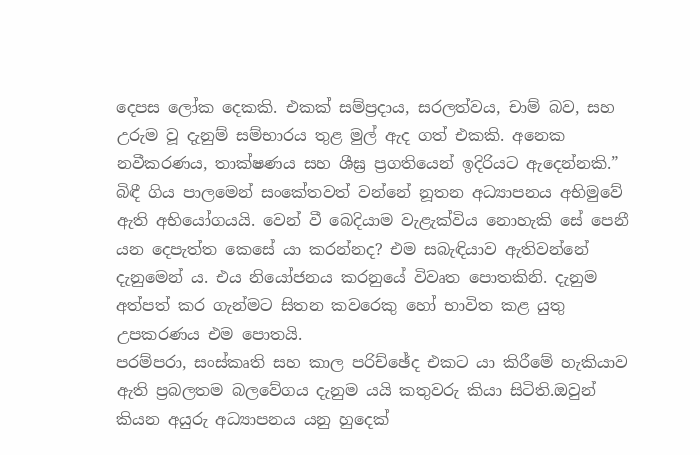දෙපස ලෝක දෙකකි. එකක් සම්ප්‍රදාය, සරලත්වය, චාම් බව, සහ උරුම වූ දැනුම් සම්භාරය තුළ මුල් ඇද ගත් එකකි. අනෙක නවීකරණය, තාක්ෂණය සහ ශීඝ්‍ර ප්‍රගතියෙන් ඉදිරියට ඇදෙන්නකි.”
බිඳී ගිය පාලමෙන් සංකේතවත් වන්නේ නූතන අධ්‍යාපනය අභිමුවේ ඇති අභියෝගයයි. වෙන් වී බෙදියාම වැළැක්විය නොහැකි සේ පෙනී යන දෙපැත්ත කෙසේ යා කරන්නද? එම සබැඳියාව ඇතිවන්නේ දැනුමෙන් ය. එය නියෝජනය කරනුයේ විවෘත පොතකිනි. දැනුම අත්පත් කර ගැන්මට සිතන කවරෙකු හෝ භාවිත කළ යුතු උපකරණය එම පොතයි.
පරම්පරා, සංස්කෘති සහ කාල පරිච්ඡේද එකට යා කිරීමේ හැකියාව ඇති ප්‍රබලතම බලවේගය දැනුම යයි කතුවරු කියා සිටිති.ඔවුන් කියන අයුරු අධ්‍යාපනය යනු හුදෙක්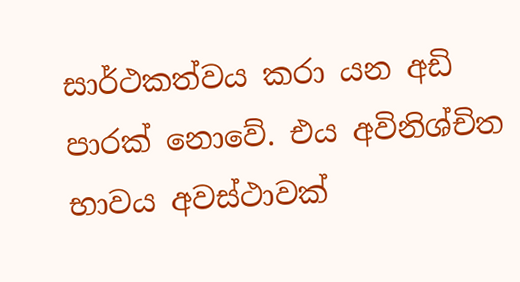සාර්ථකත්වය කරා යන අඩි පාරක් නොවේ. එය අවිනිශ්චිත භාවය අවස්ථාවක්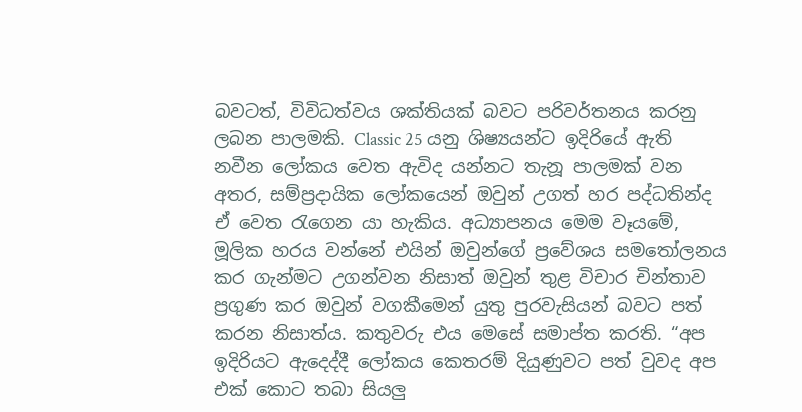බවටත්, විවිධත්වය ශක්තියක් බවට පරිවර්තනය කරනු ලබන පාලමකි. Classic 25 යනු ශිෂ්‍යයන්ට ඉදිරියේ ඇති නවීන ලෝකය වෙත ඇවිද යන්නට තැනූ පාලමක් වන අතර, සම්ප්‍රදායික ලෝකයෙන් ඔවුන් උගත් හර පද්ධතින්ද ඒ වෙත රැගෙන යා හැකිය. අධ්‍යාපනය මෙම වෑයමේ, මූලික හරය වන්නේ එයින් ඔවුන්ගේ ප්‍රවේශය සමතෝලනය කර ගැන්මට උගන්වන නිසාත් ඔවුන් තුළ විචාර චින්තාව ප්‍රගුණ කර ඔවුන් වගකීමෙන් යුතු පුරවැසියන් බවට පත් කරන නිසාත්ය. කතුවරු එය මෙසේ සමාප්ත කරති. “අප ඉදිරියට ඇදෙද්දී ලෝකය කෙතරම් දියුණුවට පත් වුවද අප එක් කොට තබා සියලු‍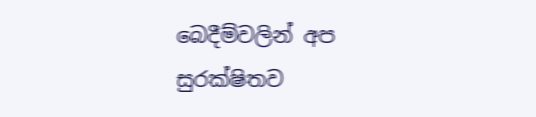බෙදීම්වලින් අප සුරක්ෂිතව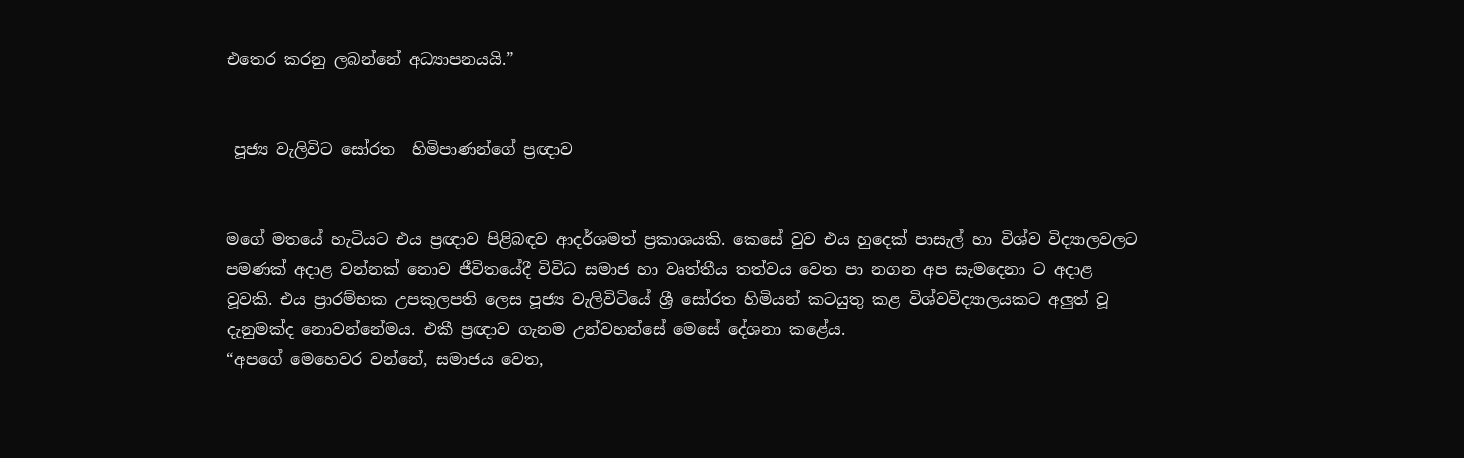එතෙර කරනු ලබන්නේ අධ්‍යාපනයයි.”


 පූජ්‍ය වැලිවිට සෝරත  හිමිපාණන්ගේ ප්‍රඥාව


මගේ මතයේ හැටියට එය ප්‍රඥාව පිළිබඳව ආදර්ශමත් ප්‍රකාශයකි. කෙසේ වුව එය හුදෙක් පාසැල් හා විශ්ව විද්‍යාලවලට පමණක් අදාළ වන්නක් නොව ජීවිතයේදී විවිධ සමාජ හා වෘත්තීය තත්වය වෙත පා නගන අප සැමදෙනා ට අදාළ වූවකි. එය ප්‍රාරම්භක උපකුලපති ලෙස පූජ්‍ය වැලිවිටියේ ශ්‍රී සෝරත හිමියන් කටයුතු කළ විශ්වවිද්‍යාලයකට අලු‍ත් වූ දැනුමක්ද නොවන්නේමය. එකී ප්‍රඥාව ගැනම උන්වහන්සේ මෙසේ දේශනා කළේය.
“අපගේ මෙහෙවර වන්නේ, සමාජය වෙත,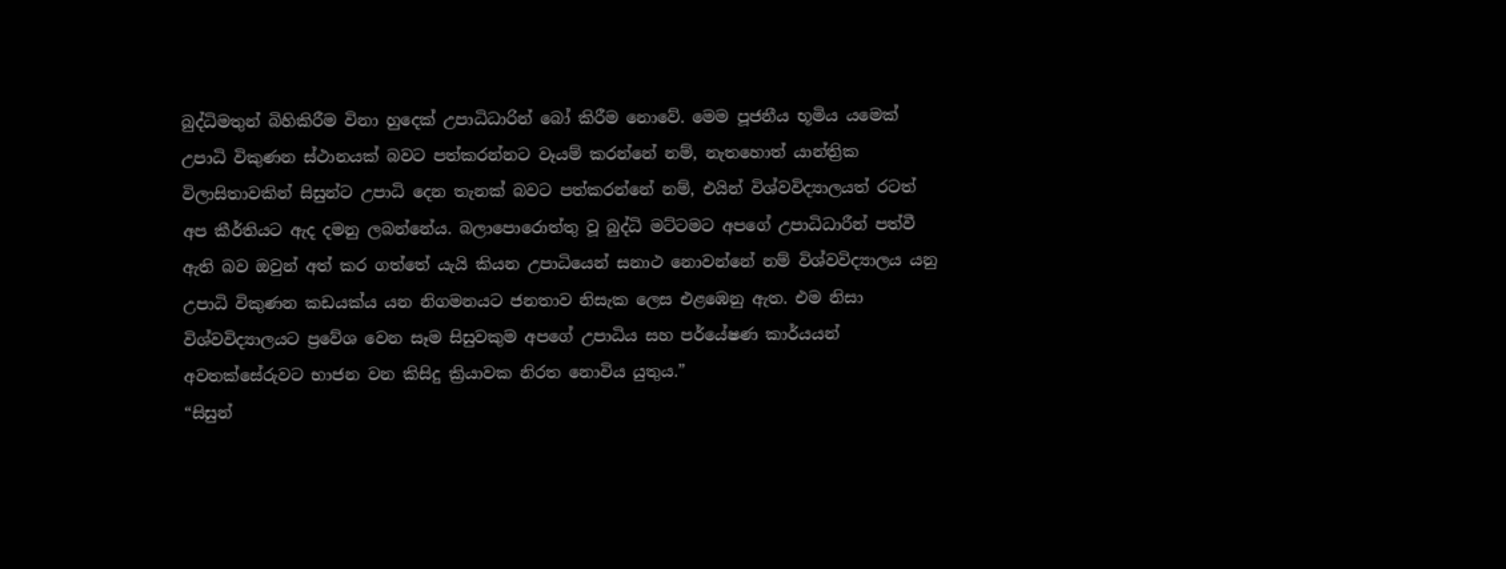බුද්ධිමතුන් බිහිකිරීම විනා හුදෙක් උපාධිධාරින් බෝ කිරීම නොවේ. මෙම පූජනීය භූමිය යමෙක් උපාධි විකුණන ස්ථානයක් බවට පත්කරන්නට වෑයම් කරන්නේ නම්, නැතහොත් යාන්ත්‍රික විලාසිතාවකින් සිසුන්ට උපාධි දෙන තැනක් බවට පත්කරන්නේ නම්, එයින් විශ්වවිද්‍යාලයත් රටත් අප කීර්තියට ඇද දමනු ලබන්නේය. බලාපොරොත්තු වූ බුද්ධි මට්ටමට අපගේ උපාධිධාරීන් පත්වී ඇති බව ඔවුන් අත් කර ගත්තේ යැයි කියන උපාධියෙන් සනාථ නොවන්නේ නම් විශ්වවිද්‍යාලය යනු උපාධි විකුණන කඩයක්ය යන නිගමනයට ජනතාව නිසැක ලෙස එළඹෙනු ඇත. එම නිසා විශ්වවිද්‍යාලයට ප්‍රවේශ වෙන සෑම සිසුවකුම අපගේ උපාධිය සහ පර්‌යේෂණ කාර්යයන් අවතක්සේරුවට භාජන වන කිසිදු ක්‍රියාවක නිරත නොවිය යුතුය.”
“සිසුන්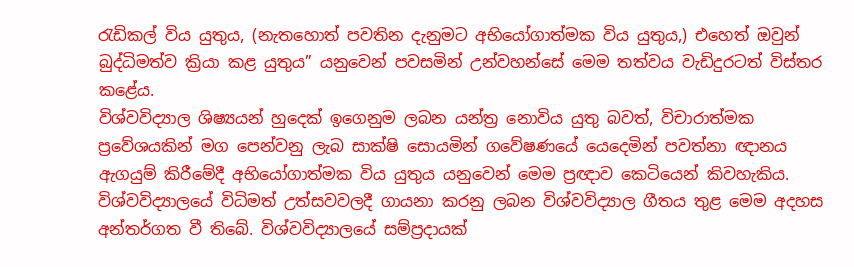රැඩිකල් විය යුතුය, (නැතහොත් පවතින දැනුමට අභියෝගාත්මක විය යුතුය,) එහෙත් ඔවුන් බුද්ධිමත්ව ක්‍රියා කළ යුතුය” යනුවෙන් පවසමින් උන්වහන්සේ මෙම තත්වය වැඩිදුරටත් විස්තර කළේය.
විශ්වවිද්‍යාල ශිෂ්‍යයන් හුදෙක් ඉගෙනුම ලබන යන්ත්‍ර නොවිය යුතු බවත්, විචාරාත්මක ප්‍රවේශයකින් මග පෙන්වනු ලැබ සාක්ෂි සොයමින් ගවේෂණයේ යෙදෙමින් පවත්නා ඥානය ඇගයුම් කිරීමේදී අභියෝගාත්මක විය යුතුය යනුවෙන් මෙම ප්‍රඥාව කෙටියෙන් කිවහැකිය.
විශ්වවිද්‍යාලයේ විධිමත් උත්සවවලදී ගායනා කරනු ලබන විශ්වවිද්‍යාල ගීතය තුළ මෙම අදහස අන්තර්ගත වී තිබේ. විශ්වවිද්‍යාලයේ සම්ප්‍රදායක්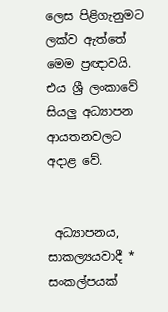ලෙස පිළිගැනුමට ලක්ව ඇත්තේ මෙම ප්‍රඥාවයි. එය ශ්‍රී ලංකාවේ සියලු‍ අධ්‍යාපන ආයතනවලට අදාළ වේ.


 අධ්‍යාපනය, සාකල්‍යයවාදී * සංකල්පයක්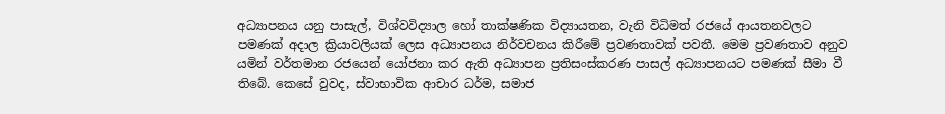අධ්‍යාපනය යනු පාසැල්, විශ්වවිද්‍යාල හෝ තාක්ෂණික විද්‍යායතන, වැනි විධිමත් රජයේ ආයතනවලට පමණක් අදාල ක්‍රියාවලියක් ලෙස අධ්‍යාපනය නිර්වචනය කිරීමේ ප්‍රවණතාවක් පවතී. මෙම ප්‍රවණතාව අනුව යමින් වර්තමාන රජයෙන් යෝජනා කර ඇති අධ්‍යාපන ප්‍රතිසංස්කරණ පාසල් අධ්‍යාපනයට පමණක් සීමා වී තිබේ. කෙසේ වුවද, ස්වාභාවික ආචාර ධර්ම, සමාජ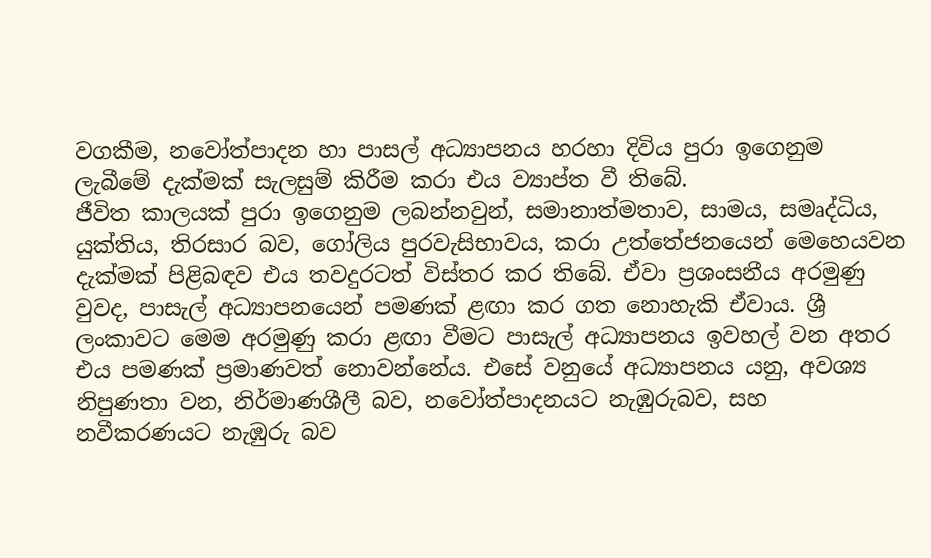වගකීම, නවෝත්පාදන හා පාසල් අධ්‍යාපනය හරහා දිවිය පුරා ඉගෙනුම ලැබීමේ දැක්මක් සැලසුම් කිරීම කරා එය ව්‍යාප්ත වී තිබේ.
ජීවිත කාලයක් පුරා ඉගෙනුම ලබන්නවුන්, සමානාත්මතාව, සාමය, සමෘද්ධිය, යුක්තිය, තිරසාර බව, ගෝලිය පුරවැසිභාවය, කරා උත්තේජනයෙන් මෙහෙයවන දැක්මක් පිළිබඳව එය තවදුරටත් විස්තර කර තිබේ. ඒවා ප්‍රශංසනීය අරමුණු වුවද, පාසැල් අධ්‍යාපනයෙන් පමණක් ළඟා කර ගත නොහැකි ඒවාය. ශ්‍රී ලංකාවට මෙම අරමුණු කරා ළඟා වීමට පාසැල් අධ්‍යාපනය ඉවහල් වන අතර එය පමණක් ප්‍රමාණවත් නොවන්නේය. එසේ වනුයේ අධ්‍යාපනය යනු, අවශ්‍ය නිපුණතා වන, නිර්මාණශීලී බව, නවෝත්පාදනයට නැඹුරුබව, සහ නවීකරණයට නැඹුරු බව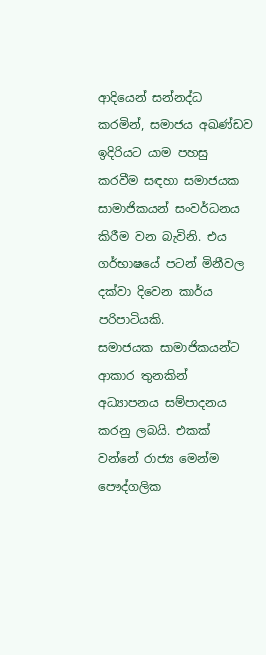ආදියෙන් සන්නද්ධ කරමින්, සමාජය අඛණ්ඩව ඉදිරියට යාම පහසු කරවීම සඳහා සමාජයක සාමාජිකයන් සංවර්ධනය කිරීම වන බැවිනි. එය ගර්භාෂයේ පටන් මිනීවල දක්වා දිවෙන කාර්ය පරිපාටියකි.
සමාජයක සාමාජිකයන්ට ආකාර තුනකින් අධ්‍යාපනය සම්පාදනය කරනු ලබයි. එකක් වන්නේ රාජ්‍ය මෙන්ම පෞද්ගලික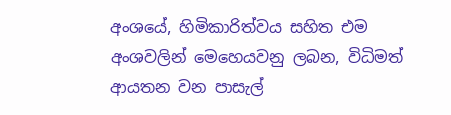අංශයේ, හිමිකාරිත්වය සහිත එම අංශවලින් මෙහෙයවනු ලබන, විධිමත් ආයතන වන පාසැල්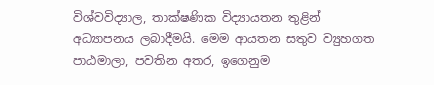විශ්වවිද්‍යාල, තාක්ෂණික විද්‍යායතන තුළින් අධ්‍යාපනය ලබාදීමයි. මෙම ආයතන සතුව ව්‍යුහගත පාඨමාලා, පවතින අතර, ඉගෙනුම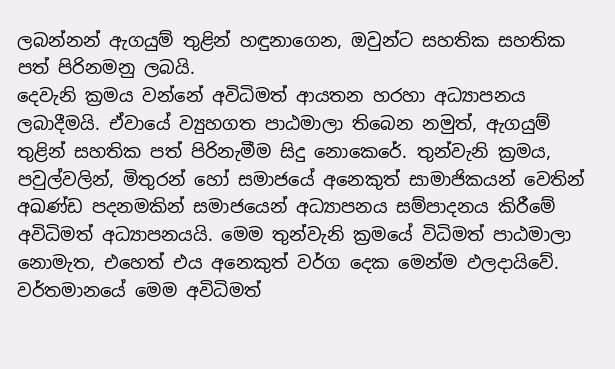ලබන්නන් ඇගයුම් තුළින් හඳුනාගෙන, ඔවුන්ට සහතික සහතික පත් පිරිනමනු ලබයි.
දෙවැනි ක්‍රමය වන්නේ අවිධිමත් ආයතන හරහා අධ්‍යාපනය ලබාදීමයි. ඒවායේ ව්‍යුහගත පාඨමාලා තිබෙන නමුත්, ඇගයුම් තුළින් සහතික පත් පිරිනැමීම සිදු නොකෙරේ. තුන්වැනි ක්‍රමය, පවුල්වලින්, මිතුරන් හෝ සමාජයේ අනෙකුත් සාමාජිකයන් වෙතින් අඛණ්ඩ පදනමකින් සමාජයෙන් අධ්‍යාපනය සම්පාදනය කිරීමේ අවිධිමත් අධ්‍යාපනයයි. මෙම තුන්වැනි ක්‍රමයේ විධිමත් පාඨමාලා නොමැත, එහෙත් එය අනෙකුත් වර්ග දෙක මෙන්ම ඵලදායිවේ. වර්තමානයේ මෙම අවිධිමත්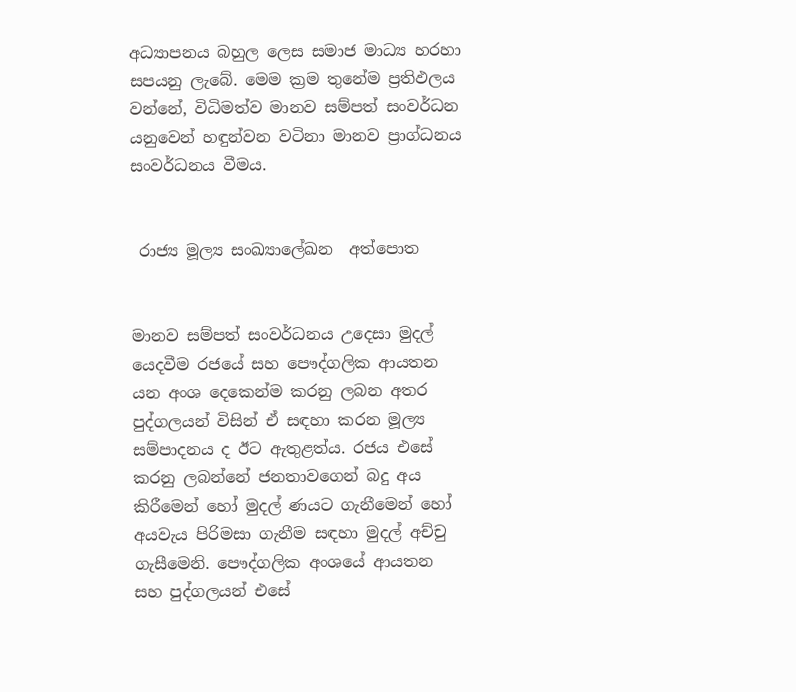අධ්‍යාපනය බහුල ලෙස සමාජ මාධ්‍ය හරහා සපයනු ලැබේ. මෙම ක්‍රම තුනේම ප්‍රතිඵලය වන්නේ, විධිමත්ව මානව සම්පත් සංවර්ධන යනුවෙන් හඳුන්වන වටිනා මානව ප්‍රාග්ධනය සංවර්ධනය වීමය.


 රාජ්‍ය මූල්‍ය සංඛ්‍යාලේඛන  අත්පොත


මානව සම්පත් සංවර්ධනය උදෙසා මුදල් යෙදවීම රජයේ සහ පෞද්ගලික ආයතන යන අංශ දෙකෙන්ම කරනු ලබන අතර පුද්ගලයන් විසින් ඒ සඳහා කරන මූල්‍ය සම්පාදනය ද ඊට ඇතුළත්ය. රජය එසේ කරනු ලබන්නේ ජනතාවගෙන් බදු අය කිරීමෙන් හෝ මුදල් ණයට ගැනීමෙන් හෝ අයවැය පිරිමසා ගැනීම සඳහා මුදල් අච්චු ගැසීමෙනි. පෞද්ගලික අංශයේ ආයතන සහ පුද්ගලයන් එසේ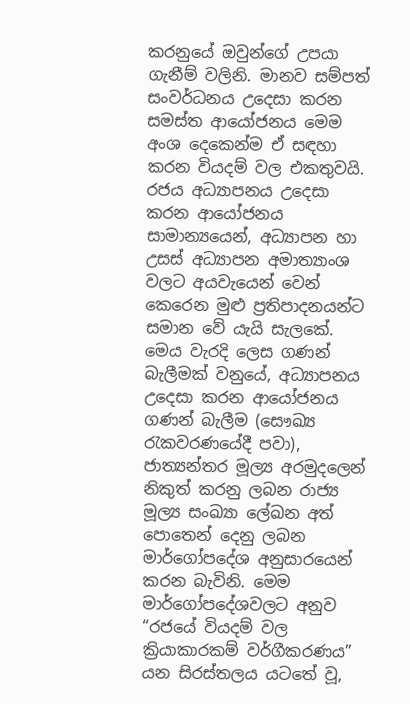කරනුයේ ඔවුන්ගේ උපයා ගැනීම් වලිනි. මානව සම්පත් සංවර්ධනය උදෙසා කරන සමස්ත ආයෝජනය මෙම අංශ දෙකෙන්ම ඒ සඳහා කරන වියදම් වල එකතුවයි. රජය අධ්‍යාපනය උදෙසා කරන ආයෝජනය සාමාන්‍යයෙන්, අධ්‍යාපන හා උසස් අධ්‍යාපන අමාත්‍යාංශ වලට අයවැයෙන් වෙන් කෙරෙන මුළු ප්‍රතිපාදනයන්ට සමාන වේ යැයි සැලකේ. මෙය වැරදි ලෙස ගණන් බැලීමක් වනුයේ, අධ්‍යාපනය උදෙසා කරන ආයෝජනය ගණන් බැලීම (සෞඛ්‍ය රැකවරණයේදී පවා), ජාත්‍යන්තර මූල්‍ය අරමුදලෙන් නිකුත් කරනු ලබන රාජ්‍ය මූල්‍ය සංඛ්‍යා ලේඛන අත් පොතෙන් දෙනු ලබන මාර්ගෝපදේශ අනුසාරයෙන් කරන බැවිනි. මෙම මාර්ගෝපදේශවලට අනුව “රජයේ වියදම් වල ක්‍රියාකාරකම් වර්ගීකරණය” යන සිරස්තලය යටතේ වූ,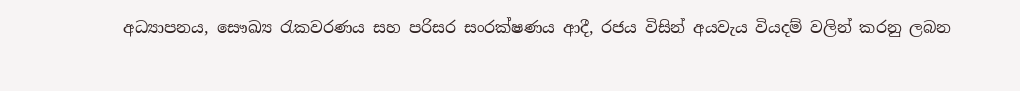අධ්‍යාපනය, සෞඛ්‍ය රැකවරණය සහ පරිසර සංරක්ෂණය ආදී, රජය විසින් අයවැය වියදම් වලින් කරනු ලබන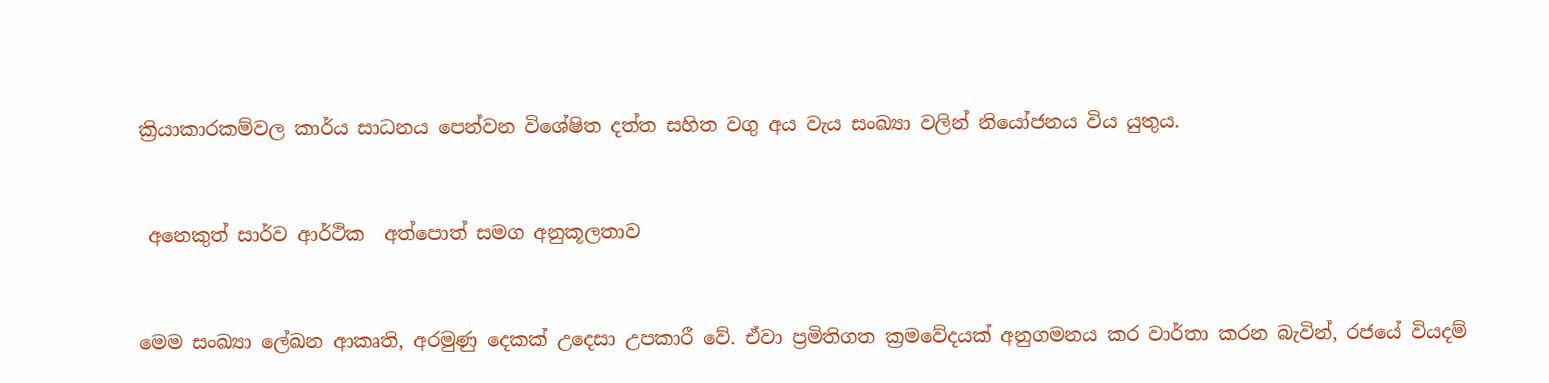ක්‍රියාකාරකම්වල කාර්ය සාධනය පෙන්වන විශේෂිත දත්ත සහිත වගු අය වැය සංඛ්‍යා වලින් නියෝජනය විය යුතුය.


 අනෙකුත් සාර්ව ආර්ථික  අත්පොත් සමග අනුකූලතාව


මෙම සංඛ්‍යා ලේඛන ආකෘති, අරමුණු දෙකක් උදෙසා උපකාරී වේ. ඒවා ප්‍රමිතිගත ක්‍රමවේදයක් අනුගමනය කර වාර්තා කරන බැවින්, රජයේ වියදම්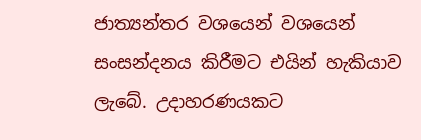ජාත්‍යන්තර වශයෙන් වශයෙන් සංසන්දනය කිරීමට එයින් හැකියාව ලැබේ. උදාහරණයකට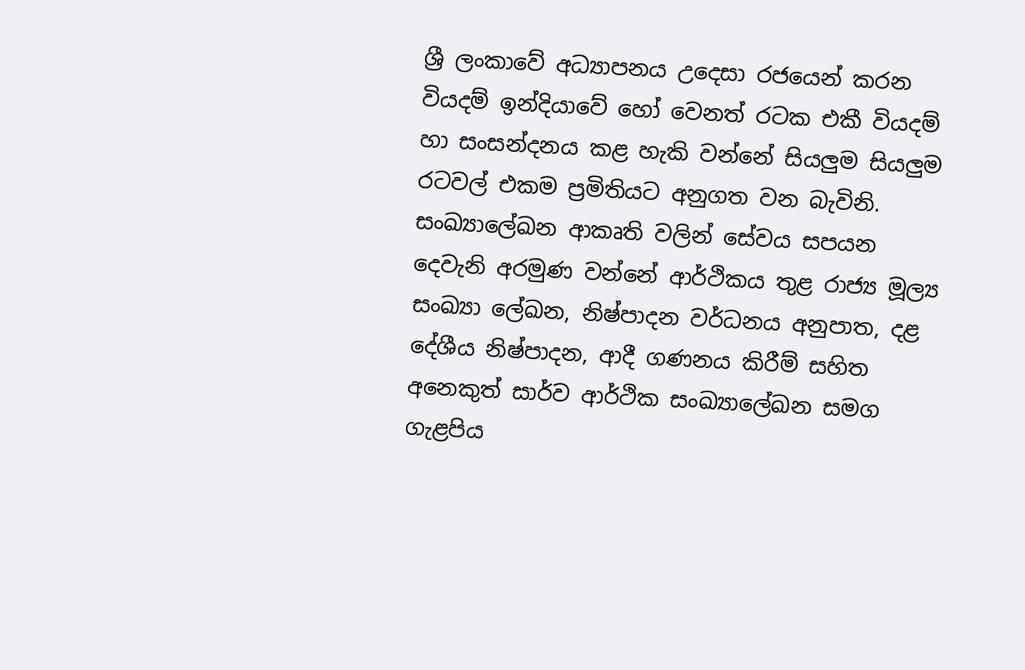ශ්‍රී ලංකාවේ අධ්‍යාපනය උදෙසා රජයෙන් කරන වියදම් ඉන්දියාවේ හෝ වෙනත් රටක එකී වියදම් හා සංසන්දනය කළ හැකි වන්නේ සියලු‍ම සියලු‍ම රටවල් එකම ප්‍රමිතියට අනුගත වන බැවිනි.
සංඛ්‍යාලේඛන ආකෘති වලින් සේවය සපයන දෙවැනි අරමුණ වන්නේ ආර්ථිකය තුළ රාජ්‍ය මූල්‍ය සංඛ්‍යා ලේඛන, නිෂ්පාදන වර්ධනය අනුපාත, දළ දේශීය නිෂ්පාදන, ආදී ගණනය කිරීම් සහිත අනෙකුත් සාර්ව ආර්ථික සංඛ්‍යාලේඛන සමග ගැළපිය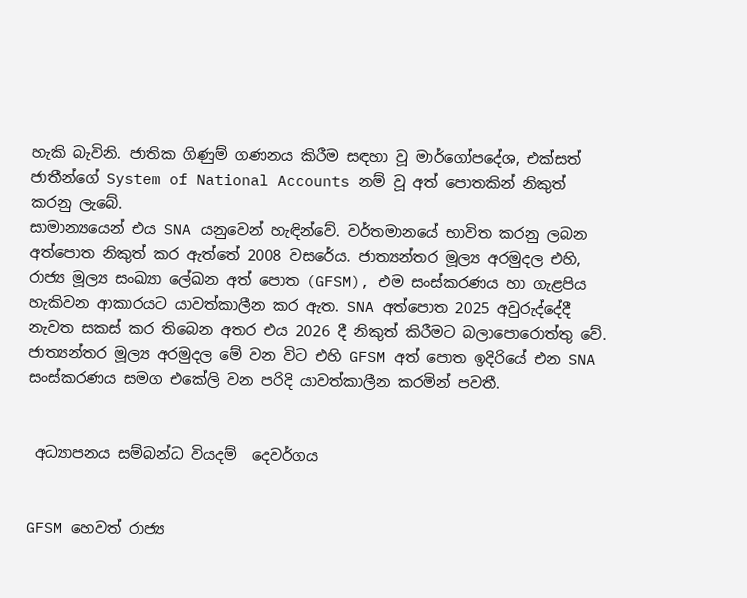හැකි බැවිනි. ජාතික ගිණුම් ගණනය කිරීම සඳහා වූ මාර්ගෝපදේශ, එක්සත් ජාතීන්ගේ System of National Accounts නම් වූ අත් පොතකින් නිකුත් කරනු ලැබේ.
සාමාන්‍යයෙන් එය SNA යනුවෙන් හැඳින්වේ. වර්තමානයේ භාවිත කරනු ලබන අත්පොත නිකුත් කර ඇත්තේ 2008 වසරේය. ජාත්‍යන්තර මූල්‍ය අරමුදල එහි, රාජ්‍ය මූල්‍ය සංඛ්‍යා ලේඛන අත් පොත (GFSM), එම සංස්කරණය හා ගැළපිය හැකිවන ආකාරයට යාවත්කාලීන කර ඇත. SNA අත්පොත 2025 අවුරුද්දේදී නැවත සකස් කර තිබෙන අතර එය 2026 දී නිකුත් කිරීමට බලාපොරොත්තු වේ. ජාත්‍යන්තර මූල්‍ය අරමුදල මේ වන විට එහි GFSM අත් පොත ඉදිරියේ එන SNA සංස්කරණය සමග එකේලි වන පරිදි යාවත්කාලීන කරමින් පවතී.


 අධ්‍යාපනය සම්බන්ධ වියදම්  දෙවර්ගය


GFSM හෙවත් රාජ්‍ය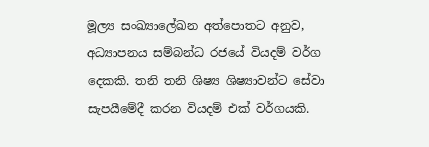මූල්‍ය සංඛ්‍යාලේඛන අත්පොතට අනුව, අධ්‍යාපනය සම්බන්ධ රජයේ වියදම් වර්ග දෙකකි. තනි තනි ශිෂ්‍ය ශිෂ්‍යාවන්ට සේවා සැපයීමේදී කරන වියදම් එක් වර්ගයකි.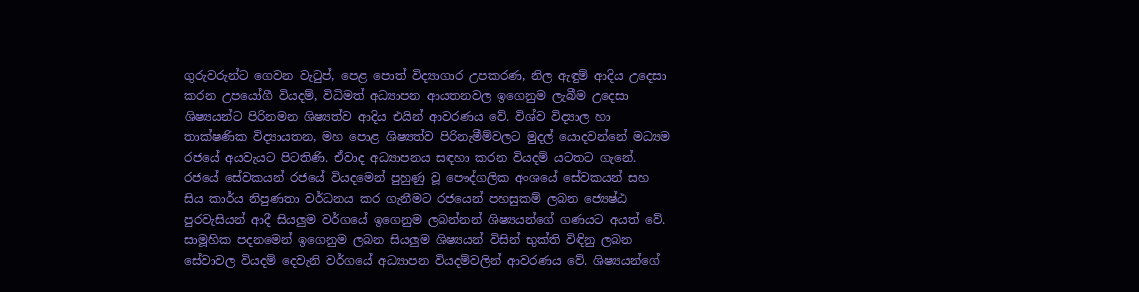ගුරුවරුන්ට ගෙවන වැටුප්, පෙළ පොත් විද්‍යාගාර උපකරණ, නිල ඇඳුම් ආදිය උදෙසා කරන උපයෝගී වියදම්, විධිමත් අධ්‍යාපන ආයතනවල ඉගෙනුම ලැබීම උදෙසා ශිෂ්‍යයන්ට පිරිනමන ශිෂ්‍යත්ව ආදිය එයින් ආවරණය වේ. විශ්ව විද්‍යාල හා තාක්ෂණික විද්‍යායතන, මහ පොළ ශිෂ්‍යත්ව පිරිනැමීම්වලට මුදල් යොදවන්නේ මධ්‍යම රජයේ අයවැයට පිටතිණි. ඒවාද අධ්‍යාපනය සඳහා කරන වියදම් යටතට ගැනේ.
රජයේ සේවකයන් රජයේ වියදමෙන් පුහුණු වූ පෞද්ගලික අංශයේ සේවකයන් සහ සිය කාර්ය නිපුණතා වර්ධනය කර ගැනීමට රජයෙන් පහසුකම් ලබන ජ්‍යෙෂ්ඨ පුරවැසියන් ආදී සියලු‍ම වර්ගයේ ඉගෙනුම ලබන්නන් ශිෂ්‍යයන්ගේ ගණයට අයත් වේ.
සාමූහික පදනමෙන් ඉගෙනුම ලබන සියලු‍ම ශිෂ්‍යයන් විසින් භුක්ති විඳිනු ලබන සේවාවල වියදම් දෙවැනි වර්ගයේ අධ්‍යාපන වියදම්වලින් ආවරණය වේ. ශිෂ්‍යයන්ගේ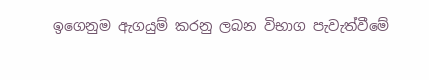ඉගෙනුම ඇගයුම් කරනු ලබන විභාග පැවැත්වීමේ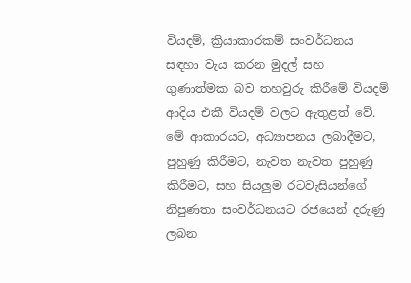වියදම්, ක්‍රියාකාරකම් සංවර්ධනය සඳහා වැය කරන මුදල් සහ ගුණාත්මක බව තහවුරු කිරීමේ වියදම් ආදිය එකී වියදම් වලට ඇතුළත් වේ. මේ ආකාරයට, අධ්‍යාපනය ලබාදීමට, පුහුණු කිරීමට, නැවත නැවත පුහුණු කිරීමට, සහ සියලු‍ම රටවැසියන්ගේ නිපුණතා සංවර්ධනයට රජයෙන් දරුණු ලබන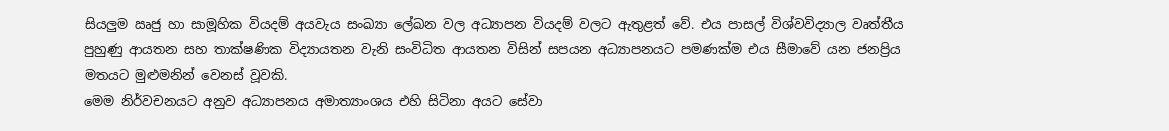සියලු‍ම ඍජු හා සාමූහික වියදම් අයවැය සංඛ්‍යා ලේඛන වල අධ්‍යාපන වියදම් වලට ඇතුළත් වේ. එය පාසල් විශ්වවිද්‍යාල වෘත්තීය පුහුණු ආයතන සහ තාක්ෂණික විද්‍යායතන වැනි සංවිධිත ආයතන විසින් සපයන අධ්‍යාපනයට පමණක්ම එය සීමාවේ යන ජනප්‍රිය මතයට මුළුමනින් වෙනස් වූවකි.
මෙම නිර්වචනයට අනුව අධ්‍යාපනය අමාත්‍යාංශය එහි සිටිනා අයට සේවා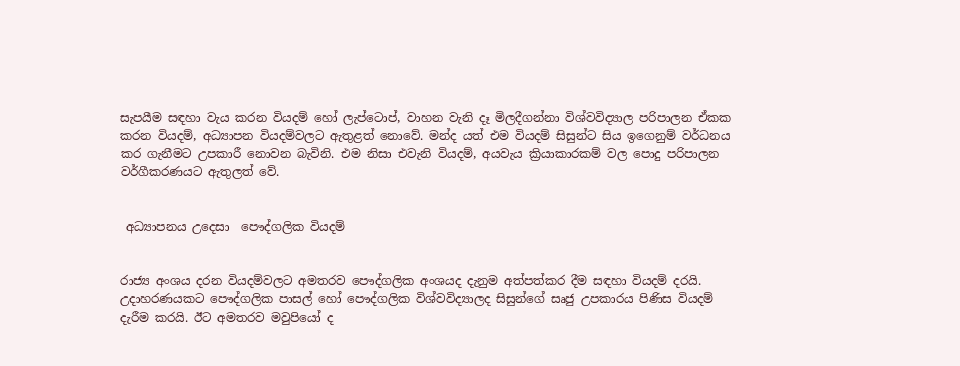සැපයීම සඳහා වැය කරන වියදම් හෝ ලැප්ටොප්, වාහන වැනි දෑ මිලදීගන්නා විශ්වවිද්‍යාල පරිපාලන ඒකක කරන වියදම්, අධ්‍යාපන වියදම්වලට ඇතුළත් නොවේ. මන්ද යත් එම වියදම් සිසුන්ට සිය ඉගෙනුම් වර්ධනය කර ගැනීමට උපකාරී නොවන බැවිනි. එම නිසා එවැනි වියදම්, අයවැය ක්‍රියාකාරකම් වල පොදු පරිපාලන වර්ගීකරණයට ඇතුලත් වේ.


 අධ්‍යාපනය උදෙසා  පෞද්ගලික වියදම්


රාජ්‍ය අංශය දරන වියදම්වලට අමතරව පෞද්ගලික අංශයද දැනුම අත්පත්කර දීම සඳහා වියදම් දරයි. උදාහරණයකට පෞද්ගලික පාසල් හෝ පෞද්ගලික විශ්වවිද්‍යාලද සිසුන්ගේ සෘජු උපකාරය පිණිස වියදම් දැරීම කරයි. ඊට අමතරව මවුපියෝ ද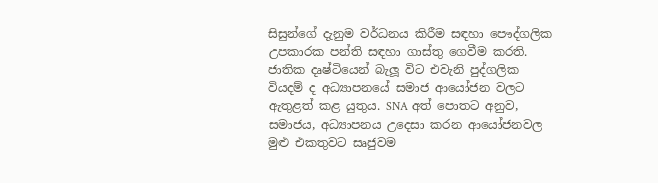සිසුන්ගේ දැනුම වර්ධනය කිරීම සඳහා පෞද්ගලික උපකාරක පන්ති සඳහා ගාස්තු ගෙවීම කරති. ජාතික දෘෂ්ටියෙන් බැලූ විට එවැනි පුද්ගලික වියදම් ද අධ්‍යාපනයේ සමාජ ආයෝජන වලට ඇතුළත් කළ යුතුය. SNA අත් පොතට අනුව, සමාජය, අධ්‍යාපනය උදෙසා කරන ආයෝජනවල මුළු එකතුවට සෘජුවම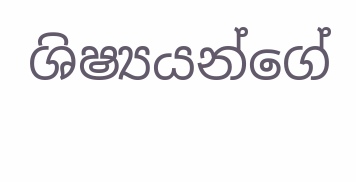ශිෂ්‍යයන්ගේ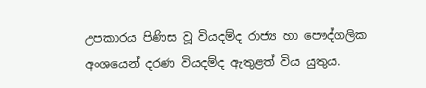උපකාරය පිණිස වූ වියදම්ද රාජ්‍ය හා පෞද්ගලික අංශයෙන් දරණ වියදම්ද ඇතුළත් විය යුතුය.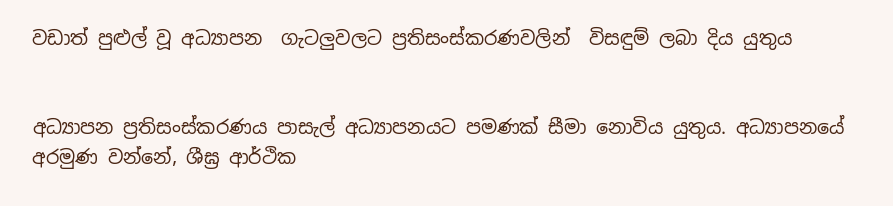වඩාත් පුළුල් වූ අධ්‍යාපන  ගැටලු‍වලට ප්‍රතිසංස්කරණවලින්  විසඳුම් ලබා දිය යුතුය


අධ්‍යාපන ප්‍රතිසංස්කරණය පාසැල් අධ්‍යාපනයට පමණක් සීමා නොවිය යුතුය. අධ්‍යාපනයේ අරමුණ වන්නේ, ශීඝ්‍ර ආර්ථික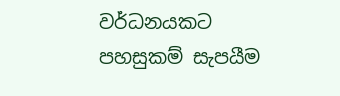වර්ධනයකට පහසුකම් සැපයීම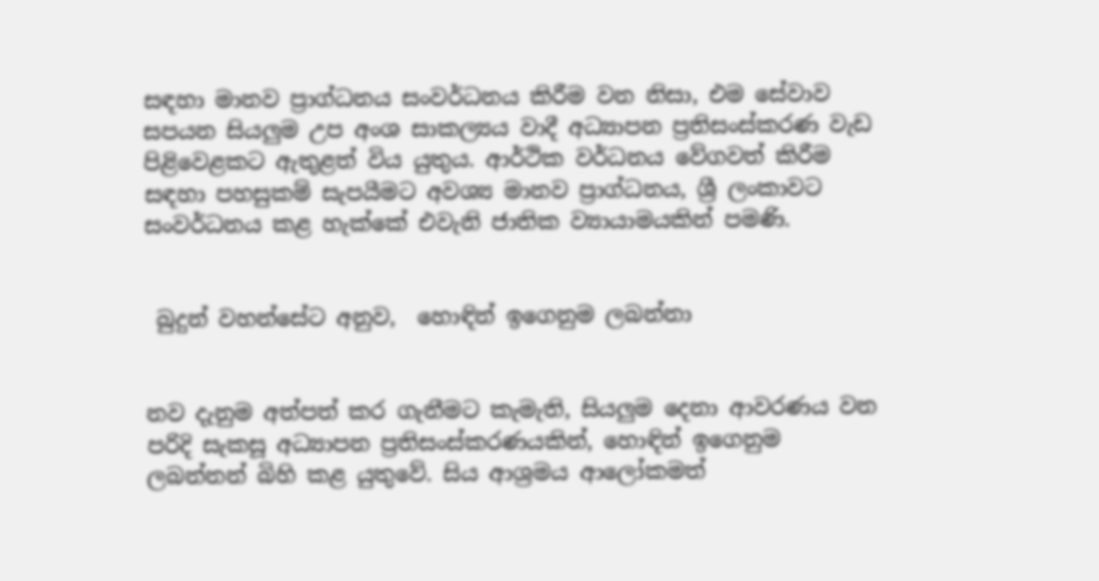සඳහා මානව ප්‍රාග්ධනය සංවර්ධනය කිරීම වන නිසා, එම සේවාව සපයන සියලු‍ම උප අංශ සාකල්‍යය වාදී අධ්‍යාපන ප්‍රතිසංස්කරණ වැඩ පිළිවෙළකට ඇතුළත් විය යුතුය. ආර්ථික වර්ධනය වේගවත් කිරීම සඳහා පහසුකම් සැපයීමට අවශ්‍ය මානව ප්‍රාග්ධනය, ශ්‍රී ලංකාවට සංවර්ධනය කළ හැක්කේ එවැනි ජාතික ව්‍යායාමයකින් පමණි.


 බුදුන් වහන්සේට අනුව,  හොඳින් ඉගෙනුම ලබන්නා


නව දැනුම අත්පත් කර ගැනීමට කැමැති, සියලු‍ම දෙනා ආවරණය වන පරිදි සැකසූ අධ්‍යාපන ප්‍රතිසංස්කරණයකින්, හොඳින් ඉගෙනුම ලබන්නන් බිහි කළ යුතුවේ. සිය ආශ්‍රමය ආලෝකමත්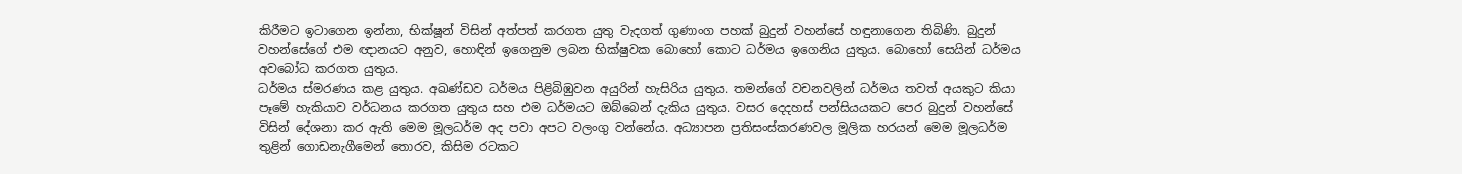කිරීමට ඉටාගෙන ඉන්නා, භික්ෂූන් විසින් අත්පත් කරගත යුතු වැදගත් ගුණාංග පහක් බුදුන් වහන්සේ හඳුනාගෙන තිබිණි. බුදුන් වහන්සේගේ එම ඥානයට අනුව, හොඳින් ඉගෙනුම ලබන භික්ෂුවක බොහෝ කොට ධර්මය ඉගෙනිය යුතුය. බොහෝ සෙයින් ධර්මය අවබෝධ කරගත යුතුය.
ධර්මය ස්මරණය කළ යුතුය. අඛණ්ඩව ධර්මය පිළිබිඹුවන අයුරින් හැසිරිය යුතුය. තමන්ගේ වචනවලින් ධර්මය තවත් අයකුට කියා පෑමේ හැකියාව වර්ධනය කරගත යුතුය සහ එම ධර්මයට ඔබ්බෙන් දැකිය යුතුය. වසර දෙදහස් පන්සියයකට පෙර බුදුන් වහන්සේ විසින් දේශනා කර ඇති මෙම මූලධර්ම අද පවා අපට වලංගු වන්නේය. අධ්‍යාපන ප්‍රතිසංස්කරණවල මූලික හරයන් මෙම මූලධර්ම තුළින් ගොඩනැගීමෙන් තොරව, කිසිම රටකට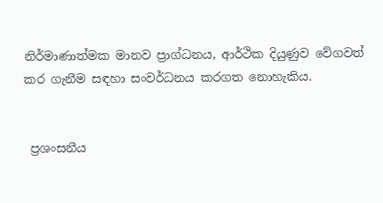නිර්මාණාත්මක මානව ප්‍රාග්ධනය, ආර්ථික දියුණුව වේගවත් කර ගැනීම සඳහා සංවර්ධනය කරගත නොහැකිය.


 ප්‍රශංසනීය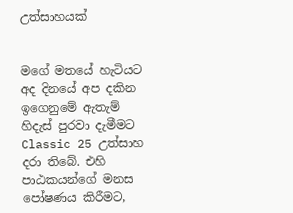උත්සාහයක්


මගේ මතයේ හැටියට අද දිනයේ අප දකින ඉගෙනුමේ ඇතැම් හිදැස් පුරවා දැමීමට Classic 25 උත්සාහ දරා තිබේ. එහි පාඨකයන්ගේ මනස පෝෂණය කිරීමට,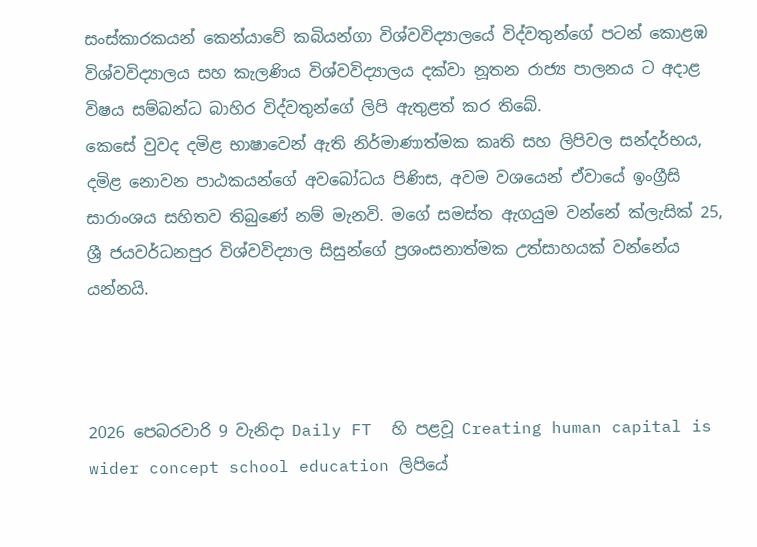සංස්කාරකයන් කෙන්යාවේ කබියන්ගා විශ්වවිද්‍යාලයේ විද්වතුන්ගේ පටන් කොළඹ විශ්වවිද්‍යාලය සහ කැලණිය විශ්වවිද්‍යාලය දක්වා නූතන රාජ්‍ය පාලනය ට අදාළ විෂය සම්බන්ධ බාහිර විද්වතුන්ගේ ලිපි ඇතුළත් කර තිබේ.
කෙසේ වුවද දමිළ භාෂාවෙන් ඇති නිර්මාණාත්මක කෘති සහ ලිපිවල සන්දර්භය, දමිළ නොවන පාඨකයන්ගේ අවබෝධය පිණිස, අවම වශයෙන් ඒවායේ ඉංග්‍රීසි සාරාංශය සහිතව තිබුණේ නම් මැනවි. මගේ සමස්ත ඇගයුම වන්නේ ක්ලැසික් 25, ශ්‍රී ජයවර්ධනපුර විශ්වවිද්‍යාල සිසුන්ගේ ප්‍රශංසනාත්මක උත්සාහයක් වන්නේය යන්නයි.



2026 පෙබරවාරි 9 වැනිදා Daily FT  හි පළවූ Creating human capital is wider concept school education ලිපියේ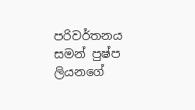පරිවර්තනය
සමන් පුෂ්ප ලියනගේ